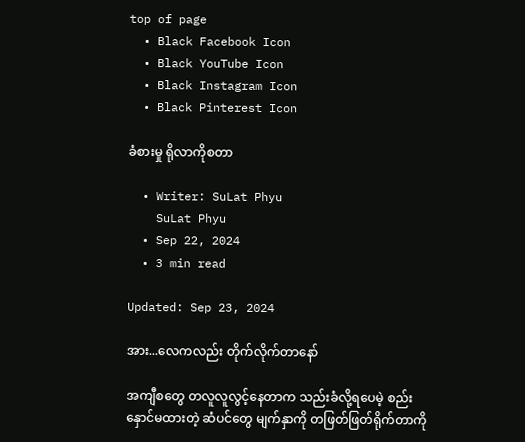top of page
  • Black Facebook Icon
  • Black YouTube Icon
  • Black Instagram Icon
  • Black Pinterest Icon

ခံစားမှု ရိုလာကိုစတာ

  • Writer: SuLat Phyu
    SuLat Phyu
  • Sep 22, 2024
  • 3 min read

Updated: Sep 23, 2024

အား...လေကလည်း တိုက်လိုက်တာနော်

အကျီစတွေ တလူလူလွင့်နေတာက သည်းခံလို့ရပေမဲ့ စည်းနှောင်မထားတဲ့ ဆံပင်တွေ မျက်နှာကို တဖြတ်ဖြတ်ရိုက်တာကို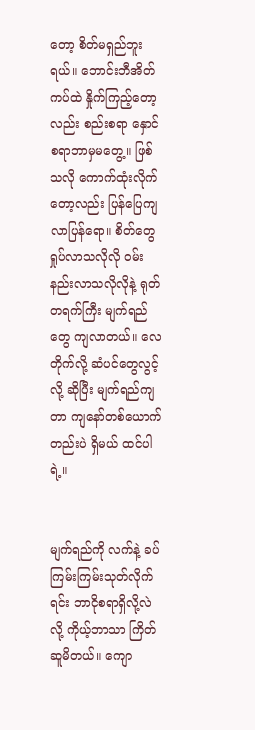တော့ စိတ်မရှည်ဘူးရယ်။ ဘောင်းဘီအိတ်ကပ်ထဲ နှိုက်ကြည့်တော့လည်း စည်းစရာ နှောင်စရာဘာမှမတွေ့။ ဖြစ်သလို ကောက်ထုံးလိုက်တော့လည်း ပြန်ပြေကျလာပြန်ရော။ စိတ်တွေရှုပ်လာသလိုလို ဝမ်းနည်းလာသလိုလိုနဲ့ ရုတ်တရက်ကြီး မျက်ရည်တွေ ကျလာတယ်။ လေတိုက်လို့ ဆံပင်တွေလွင့်လို့ ဆိုပြီး မျက်ရည်ကျတာ ကျနော်တစ်ယောက်တည်းပဲ ရှိမယ် ထင်ပါရဲ့။


မျက်ရည်ကို လက်နဲ့ ခပ်ကြမ်းကြမ်းသုတ်လိုက်ရင်း ဘာငိုစရာရှိလို့လဲ လို့ ကိုယ့်ဘာသာ ကြိတ်ဆူမိတယ်။ ကျော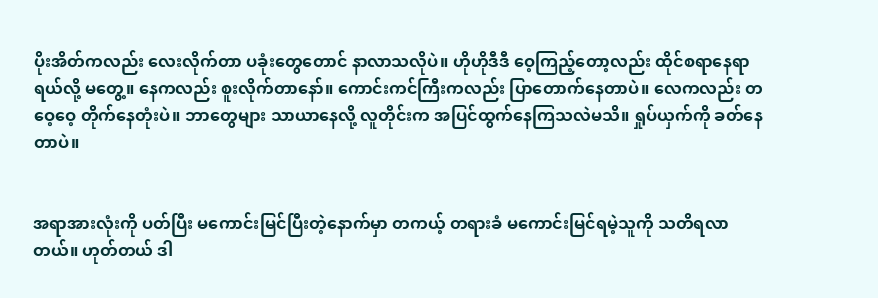ပိုးအိတ်ကလည်း လေးလိုက်တာ ပခုံးတွေတောင် နာ‌လာသလိုပဲ။ ဟိုဟိုဒီဒီ ဝေ့ကြည့်တော့လည်း ထိုင်စရာနေရာရယ်လို့ မတွေ့။ နေကလည်း စူးလိုက်တာနော်။ ကောင်းကင်ကြီးကလည်း ပြာတောက်နေတာပဲ။ လေကလည်း တဝေ့ဝေ့ တိုက်နေတုံးပဲ။ ဘာတွေများ သာယာနေလို့ လူတိုင်းက အပြင်ထွက်နေကြသလဲမသိ။ ရှုပ်ယှက်ကို ခတ်နေတာပဲ။


အရာအားလုံးကို ပတ်ပြီး မကောင်းမြင်ပြီးတဲ့နောက်မှာ တကယ့် တရားခံ မကောင်းမြင်ရမဲ့သူကို သတိရလာတယ်။ ဟုတ်တယ် ဒါ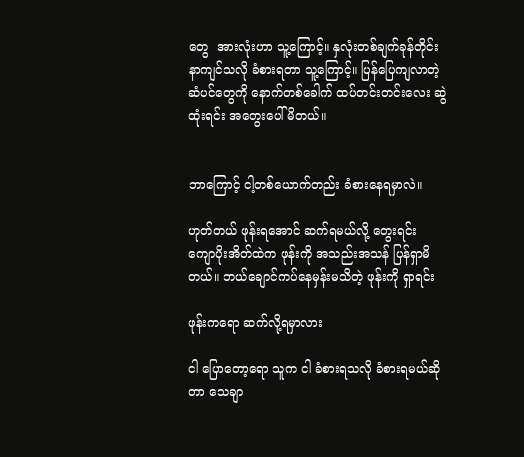တွေ  အားလုံးဟာ သူ့ကြောင့်။ နှလုံးတစ်ချက်ခုန်တိုင်း နာကျင်သလို ခံစားရတာ သူ့ကြောင့်။ ပြန်ပြေကျလာတဲ့ ဆံပင်တွေကို နောက်တစ်ခေါက် ထပ်တင်းတင်း‌လေး ဆွဲထုံးရင်း အတွေးပေါ်မိတယ်။


ဘာကြောင့် ငါ့တစ်ယောက်တည်း ခံစား‌နေရမှာလဲ။

ဟုတ်တယ် ဖုန်းရ‌အောင် ဆက်ရမယ်လို့ တွေးရင်း ကျောပိုးအိတ်ထဲက ဖုန်းကို အသည်းအသန် ပြန်ရှာမိတယ်။ ဘယ်ချောင်ကပ်နေမှန်းမသိတဲ့ ဖုန်းကို ရှာရင်း

ဖုန်းကရော ဆက်လို့ရမှာလား

ငါ ပြောတော့ရော သူက ငါ ခံစားရသလို ခံစားရမယ်ဆိုတာ သေချာ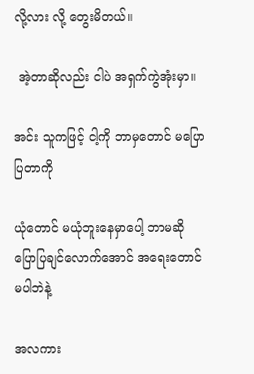လို့လား လို့ တွေးမိတယ်။

 အဲ့တာဆိုလည်း ငါပဲ အရှက်ကွဲ‌အုံးမှာ။

အင်း သူကဖြင့် ငါ့ကို ဘာမှတောင် မပြောပြတာကို

ယုံတောင် မယုံဘူးနေမှာပေါ့ ဘာမဆို ပြောပြချင်လောက်အောင် အရေးတောင် မပါဘဲနဲ့

အလကား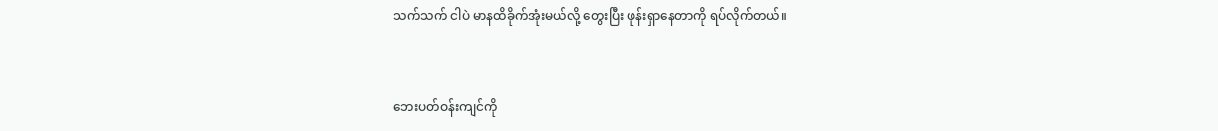သက်သက် ငါပဲ မာနထိခိုက်အုံးမယ်လို့ တွေးပြီး ဖုန်းရှာနေတာကို ရပ်လိုက်တယ်။


ဘေးပတ်ဝန်းကျင်ကို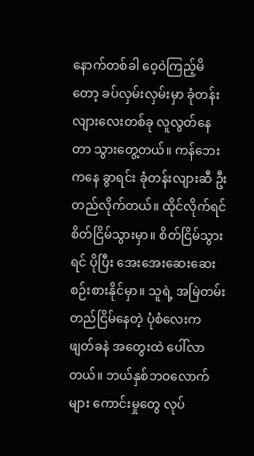နောက်တစ်ခါ ဝေ့ဝဲကြည့်မိတော့ ခပ်လှမ်းလှမ်းမှာ ခုံတန်းလျားလေးတစ်ခု လူလွတ်နေတာ သွားတွေ့တယ်။ ကန်ဘေးကနေ ခွာရင်း ခုံတန်းလျားဆီ ဦးတည်လိုက်တယ်။ ထိုင်လိုက်ရင် စိတ်ငြိမ်သွားမှာ။ စိတ်ငြိမ်သွားရင် ပိုပြီး အေးအေးဆေးဆေး စဉ်းစားနိုင်မှာ။ သူရဲ့ အမြဲတမ်း တည်ငြိမ်နေတဲ့ ပုံစံလေးက ဖျတ်ခနဲ အတွေးထဲ ပေါ်လာတယ်။ ဘယ်နှစ်ဘဝလောက်များ ကောင်းမှုတွေ လုပ်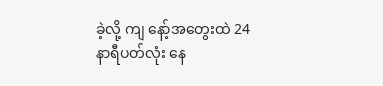ခဲ့လို့ ကျ နော့်အတွေးထဲ 24နာရီပတ်လုံး နေ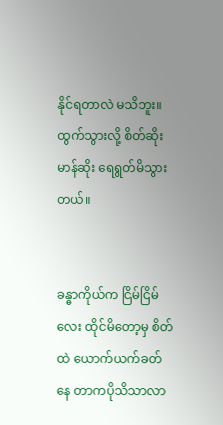နိုင်ရတာလဲ မသိဘူး။ ထွက်သွားလို့ စိတ်ဆိုးမာန်ဆိုး ရေရွတ်မိသွားတယ်။


ခန္ဓာကိုယ်က ငြိမ်ငြိမ်လေး ထိုင်မိတော့မှ စိတ်ထဲ ယောက်ယက်ခတ် နေ တာကပိုသိသာလာ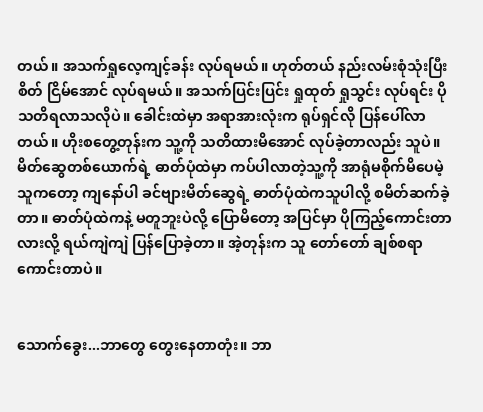တယ်။ အသက်ရှုလေ့ကျင့်ခန်း လုပ်ရမယ်။ ဟုတ်တယ် နည်းလမ်းစုံသုံးပြီး စိတ် ငြိမ်အောင် လုပ်ရမယ်။ အသက်ပြင်းပြင်း ရှုထုတ် ရှုသွင်း လုပ်ရင်း ပိုသတိရလာသလိုပဲ။ ခေါင်းထဲမှာ အရာအားလုံးက ရုပ်ရှင်လို ပြန်ပေါ်လာတယ်။ ဟိုးစတွေ့တုန်းက သူ့ကို သတိထားမိအောင် လုပ်ခဲ့တာလည်း သူပဲ။ မိတ်ဆွေတစ်ယောက်ရဲ့ ဓာတ်ပုံထဲမှာ ကပ်ပါလာတဲ့သူ့ကို အာရုံမစိုက်မိပေမဲ့ သူကတော့ ကျနော်ပါ ခင်ဗျားမိတ်ဆွေရဲ့ ဓာတ်ပုံထဲကသူပါလို့ စမိတ်ဆက်ခဲ့တာ။ ဓာတ်ပုံထဲကနဲ့ မတူဘူးပဲလို့ ပြောမိတော့ အပြင်မှာ ပိုကြည့်ကောင်းတာလားလို့ ရယ်ကျဲကျဲ ပြန်ပြောခဲ့တာ။ အဲ့တုန်းက သူ တော်တော် ချစ်စရာကောင်းတာပဲ။


သောက်ခွေး...ဘာတွေ တွေးနေတာတုံး။ ဘာ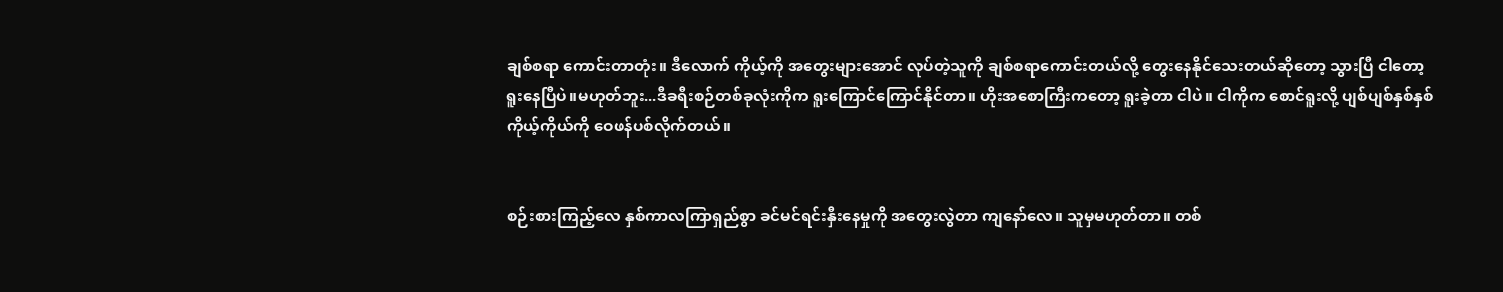ချစ်စရာ ကောင်းတာတုံး။ ဒီလောက် ကိုယ့်ကို အတွေးများအောင် လုပ်တဲ့သူကို ချစ်စရာကောင်းတယ်လို့ တွေးနေနိုင်သေးတယ်ဆိုတော့ သွားပြီ ‌ငါတော့ ရူးနေပြီပဲ။မဟုတ်ဘူး...ဒီခရီးစဉ်တစ်ခုလုံးကိုက ရူးကြောင်ကြောင်နိုင်တာ။ ဟိုးအစောကြီးကတော့ ရူးခဲ့တာ ငါပဲ။ ငါကိုက စောင်ရူးလို့ ပျစ်ပျစ်နှစ်နှစ် ကိုယ့်ကိုယ်ကို ဝေဖန်ပစ်လိုက်တယ်။


စဉ်းစားကြည့်လေ နှစ်ကာလကြာရှည်စွာ ခင်မင်ရင်းနှီးနေမှုကို အတွေးလွဲတာ ကျနော်လေ။ သူမှမဟုတ်တာ။ တစ်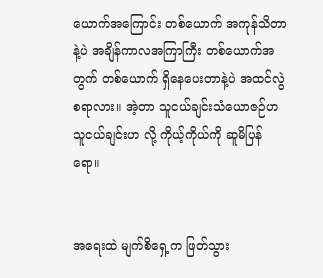ယောက်အကြောင်း တစ်ယောက် အကုန်သိတာနဲ့ပဲ အချိန်ကာလအကြာကြီး တစ်ယောက်အတွက် တစ်ယောက် ရှိနေပေးတာနဲ့ပဲ အထင်လွဲစရာလား။ အဲ့တာ သူငယ်ချင်းသံယောဇဉ်ဟ သူငယ်ချင်းဟ လို့ ကိုယ့်ကိုယ်ကို ဆူမိပြန်ရော။


အရေးထဲ မျက်စိရှေ့က ဖြတ်သွား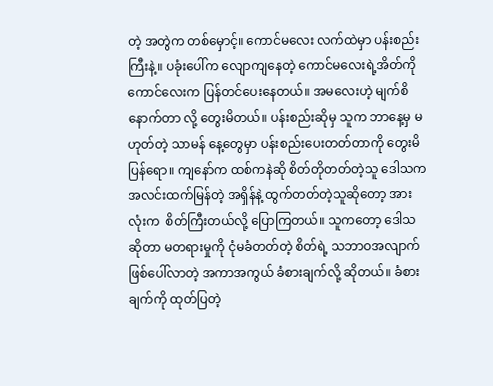တဲ့ အတွဲက တစ်မှောင့်။ ကောင်မလေး လက်ထဲမှာ ပန်းစည်းကြီးနဲ့။ ပခုံးပေါ်က လျောကျနေတဲ့ ကောင်မလေးရဲ့အိတ်ကို ကောင်လေးက ပြန်တင်ပေးနေတယ်။ အမလေးဟဲ့ မျက်စိနောက်တာ လို့ တွေးမိတယ်။ ပန်းစည်းဆိုမှ သူက ဘာနေ့မှ မဟုတ်တဲ့ သာမန်‌ နေ့တွေမှာ ပန်းစည်းပေးတတ်တာကို တွေးမိပြန်ရော။ ကျနော်က ထစ်ကနဲဆို စိတ်တိုတတ်တဲ့သူ ဒေါသက အလင်းထက်မြန်တဲ့ အရှိန်နဲ့ ထွက်တတ်တဲ့သူဆိုတော့ အားလုံးက  စိတ်ကြီးတယ်လို့ ပြောကြတယ်။ သူကတော့ ဒေါသဆိုတာ မတရားမှုကို ငုံမခံတတ်တဲ့ စိတ်ရဲ့ သဘာဝအလျာက် ဖြစ်ပေါ်လာတဲ့ အကာအကွယ် ခံစားချက်လို့ ဆိုတယ်။ ခံစားချက်ကို ထုတ်ပြတဲ့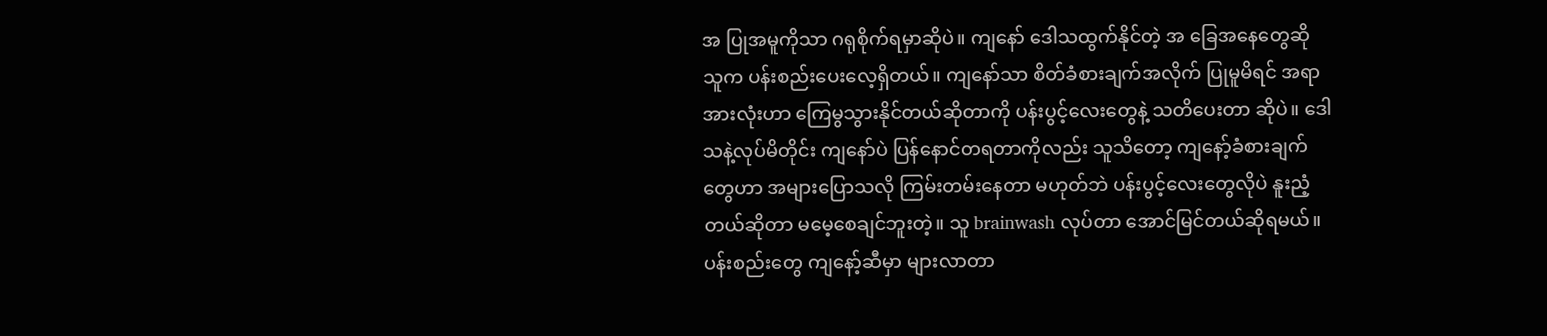အ ပြုအမူကိုသာ ဂရုစိုက်ရမှာဆိုပဲ။ ကျနော် ဒေါသထွက်နိုင်တဲ့ အ ‌ခြေအနေတွေဆို သူက ပန်းစည်းပေးလေ့ရှိတယ်။ ကျနော်သာ စိတ်ခံစားချက်အလိုက် ပြုမူမိရင် အရာအားလုံးဟာ ကြေမွသွားနိုင်တယ်ဆိုတာကို ပန်းပွင့်လေးတွေနဲ့ သတိပေးတာ ဆိုပဲ။ ဒေါသနဲ့လုပ်မိတိုင်း ကျနော်ပဲ ပြန်နောင်တရတာကိုလည်း သူသိတော့ ကျနော့်ခံစားချက်တွေဟာ အများပြောသလို ကြမ်းတမ်းနေတာ မဟုတ်ဘဲ ပန်းပွင့်လေးတွေလိုပဲ နူးညံ့တယ်ဆိုတာ မမေ့စေချင်ဘူးတဲ့။ သူ brainwash လုပ်တာ အောင်မြင်တယ်ဆိုရမယ်။ ပန်းစည်းတွေ ကျနော့်ဆီမှာ များလာတာ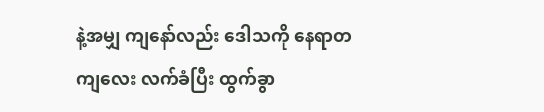နဲ့အမျှ ကျနော်လည်း ဒေါသကို နေရာတကျလေး လက်ခံပြီး ထွက်ခွာ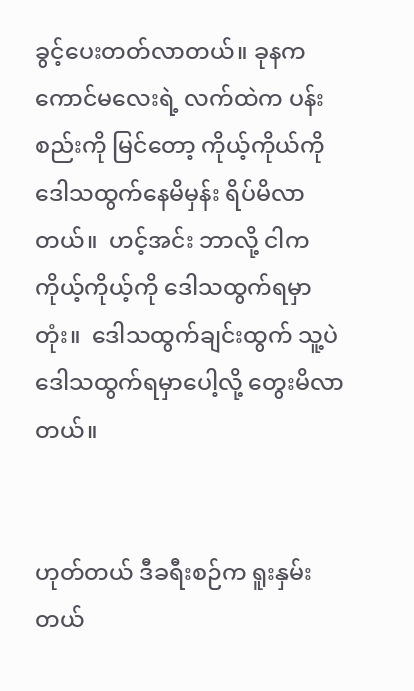ခွင့်ပေးတတ်လာတယ်။ ခုနက ကောင်မလေးရဲ့ လက်ထဲက ပန်းစည်းကို မြင်တော့ ကိုယ့်ကိုယ်ကို ဒေါသထွက်နေမိမှန်း ရိပ်မိလာတယ်။  ဟင့်အင်း ဘာလို့ ငါက ကိုယ့်ကိုယ့်ကို ဒေါသထွက်ရမှာတုံး။  ဒေါသထွက်ချင်းထွက် သူ့ပဲ ဒေါသထွက်ရမှာပေါ့လို့ တွေးမိလာတယ်။


ဟုတ်တယ် ‌ဒီခရီးစဉ်က ရူးနှမ်းတယ်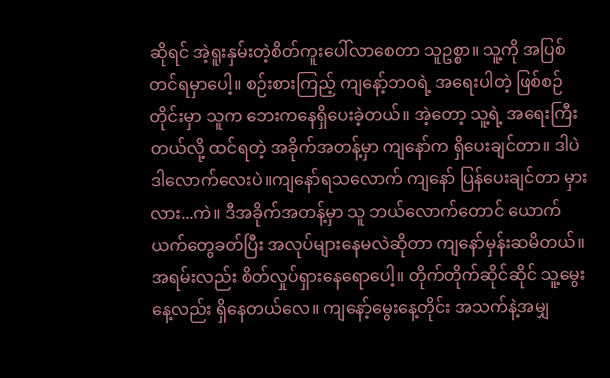ဆိုရင် အဲ့ရူးနှမ်းတဲ့စိတ်ကူးပေါ်လာစေတာ သူဥစ္စာ။ သူ့ကို အပြစ်တင်ရမှာပေါ့။ စဉ်းစားကြည့် ကျနော့်ဘဝရဲ့ အရေးပါတဲ့ ဖြစ်စဉ်တိုင်းမှာ သူက ဘေးကနေရှိပေးခဲ့တယ်။ အဲ့တော့ သူ့ရဲ့ အရေးကြီးတယ်လို့ ထင်ရတဲ့ အခိုက်အတန့်မှာ ကျနော်က ရှိပေးချင်တာ။ ဒါပဲ ဒါလောက်လေးပဲ။ကျနော်ရသလောက် ကျနော် ပြန်ပေးချင်တာ မှားလား...ကဲ။ ဒီအခိုက်အတန့်မှာ သူ ဘယ်လောက်တောင် ယောက်ယက်တွေခတ်ပြီး အလုပ်များနေမလဲဆိုတာ ကျနော်မှန်းဆမိတယ်။ အရမ်းလည်း စိတ်လှုပ်ရှားနေရောပေါ့။ တိုက်တိုက်ဆိုင်ဆိုင် သူ့မွေးနေ့လည်း ရှိနေတယ်လေ။ ကျနော့်မွေးနေ့တိုင်း အသက်နဲ့အမျှ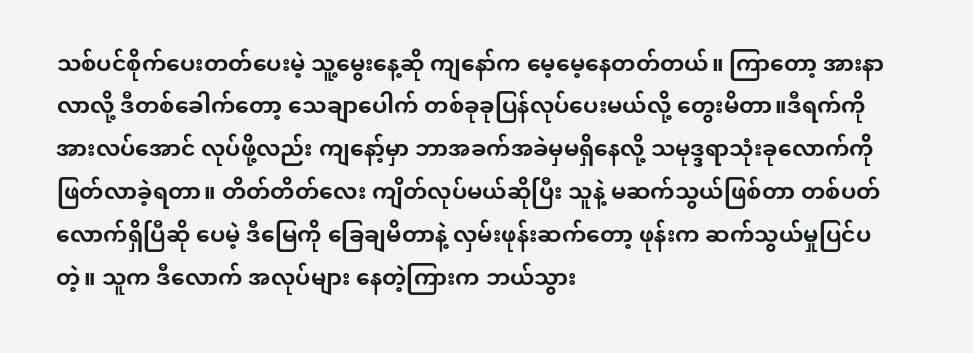သစ်ပင်စိုက်ပေးတတ်ပေးမဲ့ သူ့မွေးနေ့ဆို ကျနော်က မေ့မေ့နေတတ်တယ်။ ကြာတော့ အားနာလာလို့ ဒီတစ်ခေါက်တော့ သေချာပေါက် တစ်ခုခုပြန်လုပ်ပေးမယ်လို့ တွေးမိတာ။ဒီရက်ကို အားလပ်အောင် လုပ်ဖို့လည်း ကျနော့်မှာ ဘာအခက်အခဲမှမရှိနေလို့ သမုဒ္ဒရာသုံးခုလောက်ကို ဖြတ်လာခဲ့ရတာ။ တိတ်တိတ်လေး ကျိတ်လုပ်မယ်ဆိုပြီး သူနဲ့ မဆက်သွယ်ဖြစ်တာ တစ်ပတ်လောက်ရှိပြီဆို‌ ပေမဲ့ ဒီမြေကို ခြေချမိတာနဲ့ လှမ်းဖုန်းဆက်တော့ ဖုန်းက ဆက်သွယ်မှုပြင်ပတဲ့။ သူက ဒီလောက် အလုပ်များ‌ နေတဲ့ကြားက ဘယ်သွား‌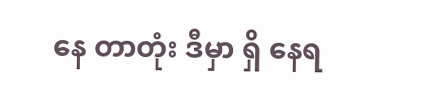နေ တာတုံး ဒီမှာ ရှိ နေရ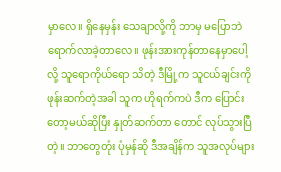မှာလေ။ ရှိနေမှန်း သေချာလို့ကို ဘာမှ မပြောဘဲ ရောက်လာခဲ့တာလေ။ ဖုန်းအားကုန်တာနေမှာပေါ့လို့ သူရောကိုယ်ရော သိတဲ့ ဒီမြို့က သူငယ်ချင်းကို ဖုန်းဆက်တဲ့အခါ သူက ဟိုရက်ကပဲ ဒီက ပြောင်းတော့မယ်ဆိုပြီး နှုတ်ဆက်‌တာ‌ တောင် လုပ်သွားပြီတဲ့။ ဘာတွေတုံး ပုံမှန်ဆို ဒီအချိန်က သူအလုပ်များ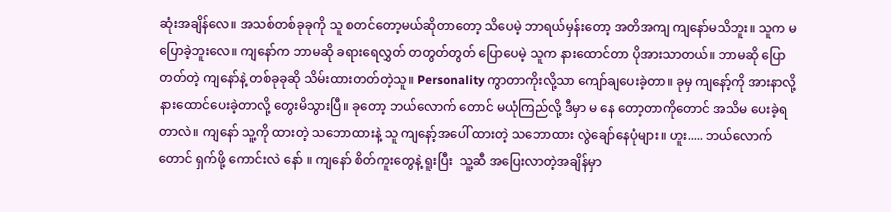ဆုံးအချိန်လေ။ အသစ်တစ်ခုခုကို သူ စတင်တော့မယ်ဆိုတာတော့ သိပေမဲ့ ဘာရယ်မှန်းတော့ အတိအကျ ကျနော်မသိဘူး။ သူက မပြောခဲ့ဘူးလေ။ ကျနော်က ဘာမဆို ခရားရေလွှတ် တတွတ်တွတ် ပြောပေမဲ့ သူက နားထောင်တာ ပိုအားသာတယ်။ ဘာမဆို ပြောတတ်တဲ့ ကျနော်နဲ့ တစ်ခုခုဆို သိမ်းထားတတ်တဲ့သူ။ Personality ကွာတာကိုးလို့သာ ကျော်ချပေးခဲ့တာ။ ခုမှ ကျနော့်ကို အားနာလို့ နားထောင်ပေးခဲ့တာလို့ တွေးမိသွားပြီ။ ခုတော့ ဘယ်လောက်‌ တောင် မယုံကြည်လို့ ဒီမှာ မ နေ တော့တာကိုတောင် အသိမ‌ ပေးခဲ့ရတာလဲ။ ကျနော် သူ့ကို ထားတဲ့ သဘောထားနဲ့ သူ ကျနော့်အပေါ် ထားတဲ့ သဘောထား လွဲချော်နေပုံများ။ ဟူး..... ဘယ်လောက်တောင် ရှက်ဖို့ ကောင်းလဲ‌ နော် ။ ကျနော် စိတ်ကူးတွေနဲ့ ရူးပြီး  သူ့ဆီ ‌အပြေးလာတဲ့အချိန်မှာ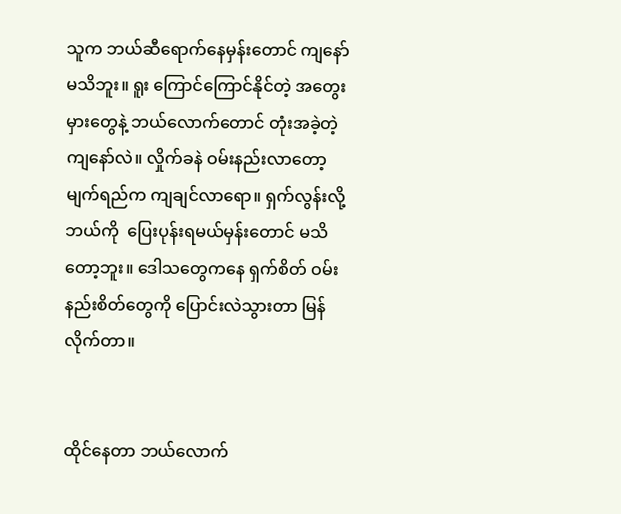သူက ဘယ်ဆီရောက်နေမှန်းတောင် ကျနော်မသိဘူး။ ရူး‌ ကြောင်ကြောင်နိုင်တဲ့ အတွေးမှားတွေနဲ့ ဘယ်လောက်တောင် တုံးအခဲ့တဲ့ ကျနော်လဲ။ လှိုက်ခနဲ ဝမ်းနည်းလာတော့ မျက်ရည်က ကျချင်‌လာရော။ ရှက်လွန်းလို့ ဘယ်ကို  ပြေးပုန်းရမယ်မှန်းတောင် မသိတော့ဘူး။ ဒေါသတွေကနေ ရှက်စိတ် ဝမ်းနည်းစိတ်တွေကို ပြောင်းလဲသွားတာ မြန်လိုက်တာ။


ထိုင်နေတာ ဘယ်လောက်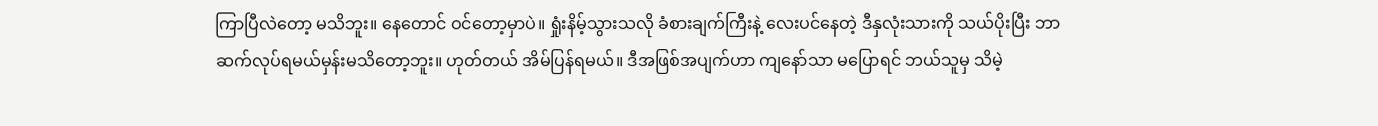ကြာ‌ပြီလဲတော့ မသိဘူး။ နေတောင် ဝင်တော့မှာပဲ။ ရှုံးနိမ့်သွားသလို ခံစားချက်ကြီးနဲ့ လေးပင်နေတဲ့ ဒီနှလုံးသားကို သယ်ပိုးပြီး ဘာဆက်လုပ်ရမယ်မှန်းမသိတော့ဘူး။ ဟုတ်တယ် အိမ်ပြန်ရမယ်။ ဒီအဖြစ်အပျက်ဟာ ကျနော်သာ မပြောရင် ဘယ်သူမှ သိမဲ့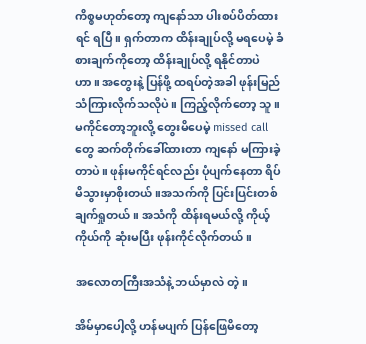ကိစ္စမဟုတ်တော့ ကျနော်သာ ပါးစပ်ပိတ်ထားရင် ရပြီ။ ရှက်တာက ထိန်းချုပ်လို့ မရပေမဲ့ ခံစားချက်ကိုတော့ ထိန်းချုပ်လို့ ရနိုင်တာပဲဟာ။ အတွေးနဲ့ ပြန်ဖို့ ထရပ်တဲ့အခါ ဖုန်းမြည်သံကြားလိုက်သလိုပဲ။ ကြည့်လိုက်တော့ သူ။ မကိုင်‌တော့ဘူးလို့ တွေးမိပေမဲ့ missed call တွေ ဆက်တိုက်ခေါ်ထားတာ ကျနော် မကြားခဲ့တာပဲ။ ဖုန်းမကိုင်ရင်လည်း ပုံပျက်နေတာ ရိပ်မိသွားမှာစိုးတယ်။အသက်ကို ပြင်းပြင်းတစ်ချက်ရှုတယ်။ အသံကို ထိန်းရမယ်လို့ ကိုယ့်ကိုယ်ကို ဆုံးမပြီး ဖုန်းကိုင်လိုက်တယ်။

အလောတကြီးအသံနဲ့ ဘယ်မှာလဲ တဲ့။

အိမ်မှာပေါ့လို့ ဟန်မပျက် ပြန်ဖြေမိတော့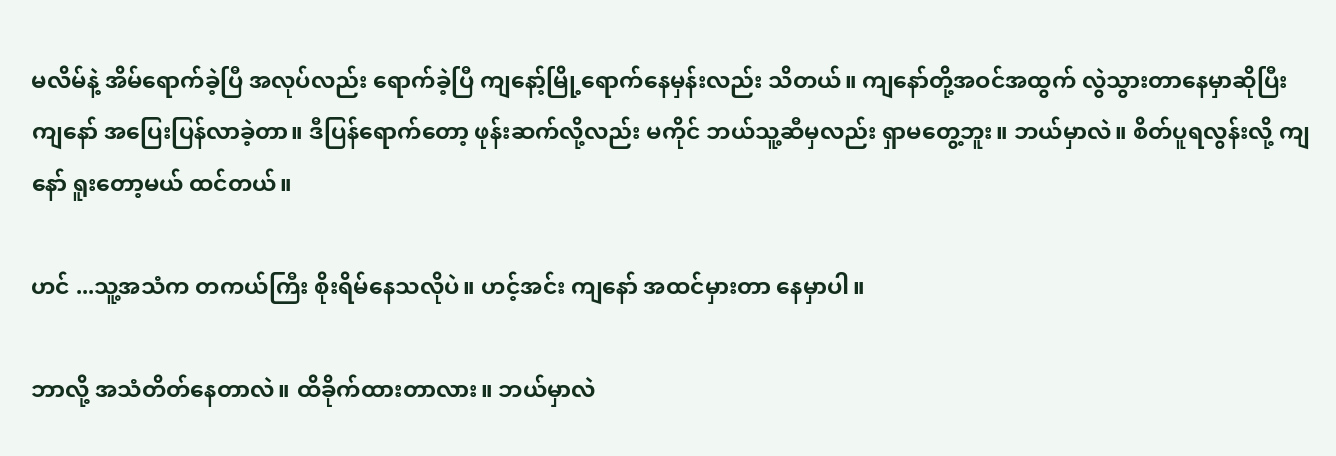မလိမ်နဲ့ အိမ်ရောက်ခဲ့ပြီ အလုပ်လည်း ရောက်ခဲ့ပြီ ကျနော့်မြို့‌ရောက်နေမှန်းလည်း သိတယ်။ ကျနော်တို့အဝင်အထွက် လွဲသွားတာနေမှာဆိုပြီး ကျနော် အပြေးပြန်လာခဲ့တာ။ ဒီပြန်ရောက်တော့ ဖုန်းဆက်လို့လည်း မကိုင် ဘယ်သူ့ဆီမှလည်း ရှာမတွေ့ဘူး။ ဘယ်မှာလဲ။ စိတ်ပူရလွန်းလို့ ကျနော် ရူးတော့မယ် ထင်တယ်။

ဟင် ...သူ့အသံက တကယ်ကြီး စိုးရိမ်နေသလိုပဲ။ ဟင့်အင်း ကျနော် အထင်မှားတာ နေမှာပါ။

ဘာလို့ အသံတိတ်နေတာလဲ။ ထိခိုက်ထားတာလား။ ဘယ်မှာလဲ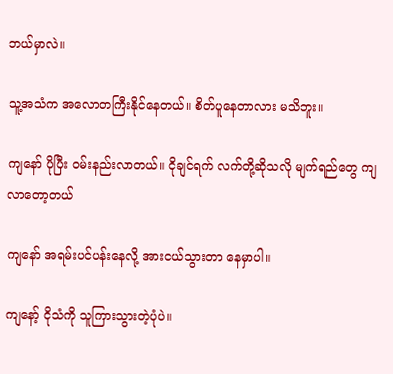ဘယ်မှာလဲ။

သူ့အသံက အလောတကြီးနိုင်နေတယ်။ စိတ်ပူနေတာလား မသိဘူး။

ကျနော် ပိုပြီး ဝမ်းနည်းလာတယ်။ ငိုချင်ရက် လက်တို့ဆိုသလို မျက်ရည်တွေ ကျလာတော့တယ်

ကျနော် အရမ်းပင်ပန်းနေလို့ အားငယ်သွားတာ နေမှာပါ။

ကျနော့် ငိုသံကို သူကြားသွားတဲ့ပုံပဲ။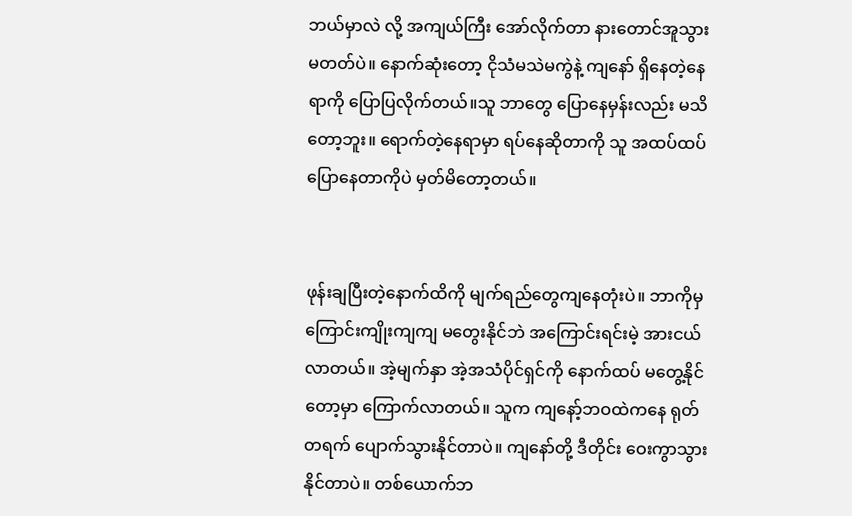ဘယ်မှာလဲ လို့ အကျယ်ကြီး အော်လိုက်တာ နားတောင်အူသွားမတတ်ပဲ။ နောက်ဆုံးတော့ ငိုသံမသဲမကွဲနဲ့ ကျနော် ရှိနေတဲ့နေရာကို ပြောပြလိုက်တယ်။သူ ဘာတွေ ပြောနေမှန်းလည်း မသိ‌ တော့ဘူး။ ရောက်တဲ့နေရာမှာ ရပ်နေဆိုတာကို သူ အထပ်ထပ်ပြောနေတာကိုပဲ မှတ်မိတော့တယ်။


ဖုန်းချပြီး‌တဲ့နောက်ထိကို မျက်ရည်တွေကျနေတုံးပဲ။ ဘာကိုမှ ကြောင်းကျိုးကျကျ မတွေးနိုင်ဘဲ အကြောင်းရင်းမဲ့ အားငယ်လာတယ်။ အဲ့မျက်နှာ အဲ့အသံပိုင်ရှင်ကို နောက်ထပ် မတွေ့နိုင်တော့မှာ ကြောက်လာတယ်။ သူက ကျနော့်ဘဝထဲကနေ ရုတ်တရက် ပျောက်သွားနိုင်တာ‌ပဲ။ ကျနော်တို့ ဒီတိုင်း ဝေးကွာသွားနိုင်တာပဲ။ တစ်ယောက်ဘ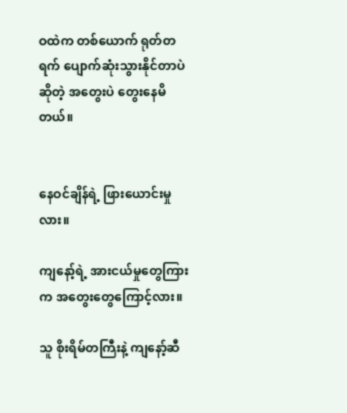ဝထဲက တစ်ယောက် ရုတ်တရက် ပျောက်ဆုံးသွားနိုင်တာပဲ ဆိုတဲ့ အတွေးပဲ တွေးနေမိတယ်။


နေဝင်ချိန်ရဲ့ ဖြားယောင်းမှုလား။

ကျနော့်ရဲ့ အားငယ်မှုတွေကြားက အတွေးတွေကြောင့်လား။

သူ စိုးရိမ်တကြီးနဲ့ ကျနော့်ဆီ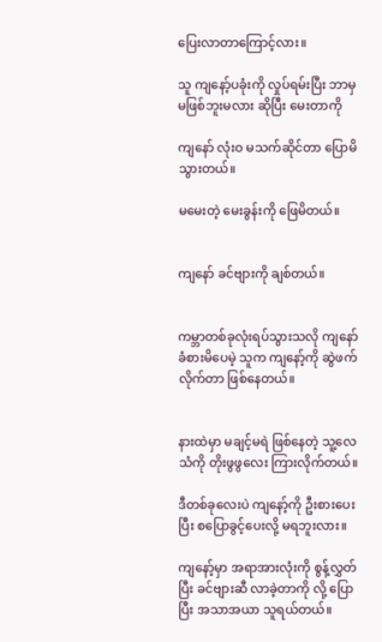ပြေးလာတာကြောင့်လား။

သူ ကျနော့်ပခုံးကို လှုပ်ရမ်းပြီး ဘာမှ မဖြစ်ဘူးမလား ဆိုပြီး မေးတာကို

ကျနော် လုံးဝ မသက်ဆိုင်တာ ပြောမိသွားတယ်။

မမေးတဲ့ မေးခွန်းကို ဖြေမိတယ်။


ကျနော် ခင်ဗျားကို ချစ်တယ်။


ကမ္ဘာတစ်ခုလုံးရပ်သွားသလို ကျနော်ခံစားမိပေမဲ့ သူက ကျနော့်ကို ဆွဲဖက်လိုက်တာ ဖြစ်နေတယ်။


နားထဲမှာ မချင့်မရဲ ဖြစ်နေတဲ့ သူ့လေသံကို တိုးဖွဖွလေး ကြားလိုက်တယ်။

ဒီတစ်ခုလေးပဲ ကျနော့်ကို ဦးစားပေးပြီး စပြောခွင့်ပေးလို့ မရဘူးလား။

ကျနော့်မှာ အရာအားလုံးကို စွန့်လွှတ်ပြီး ခင်ဗျားဆီ လာခဲ့တာကို လို့ ပြောပြီး အသာအယာ သူရယ်တယ်။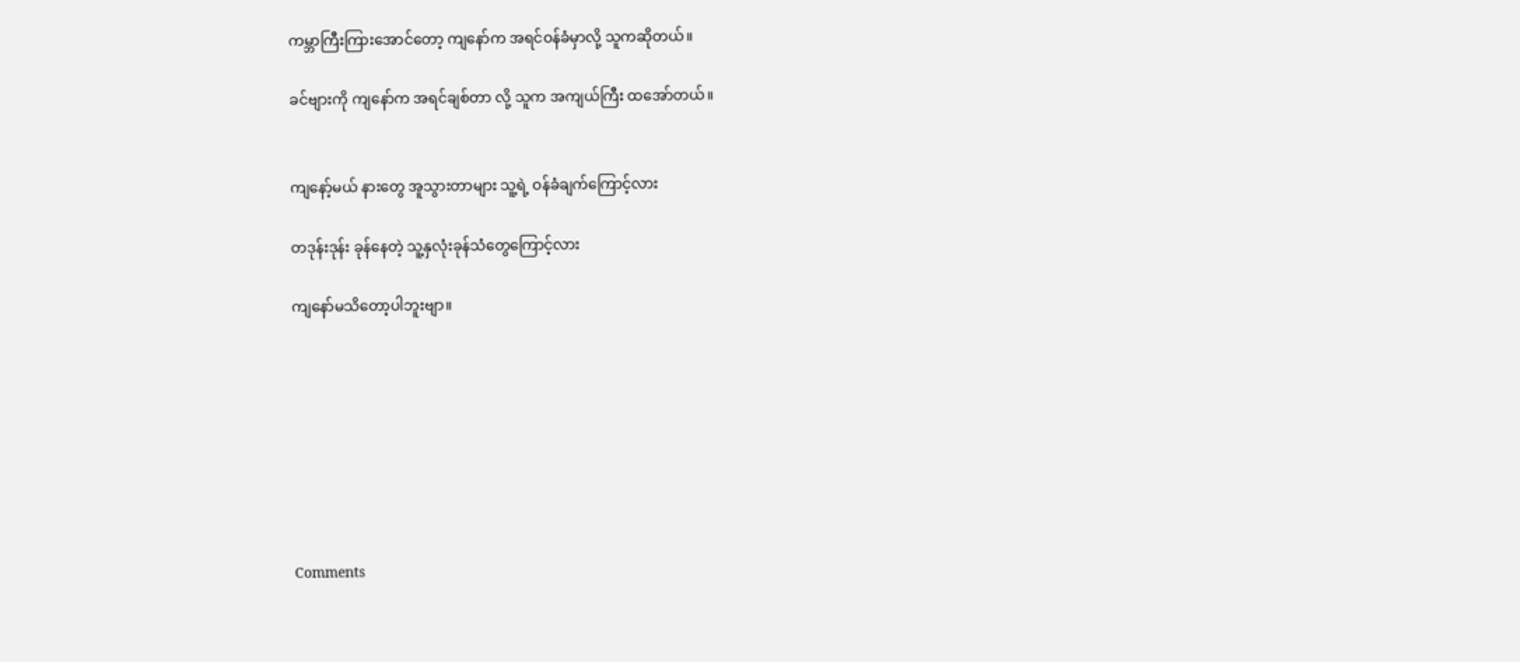ကမ္ဘာကြီးကြားအောင်တော့ ကျနော်က အရင်ဝန်ခံမှာလို့ သူကဆိုတယ်။

ခင်ဗျားကို ကျနော်က အရင်ချစ်တာ လို့ သူက အကျယ်ကြီး ထ‌အော်တယ်။


ကျ‌နော့်မယ် နားတွေ အူသွားတာများ သူ့ရဲ့ ဝန်ခံချက်ကြောင့်လား

တဒုန်းဒုန်း ခုန်နေတဲ့ သူ့နှလုံးခုန်သံတွေကြောင့်လား

ကျနော်မသိတော့ပါဘူး‌ဗျာ။








Comments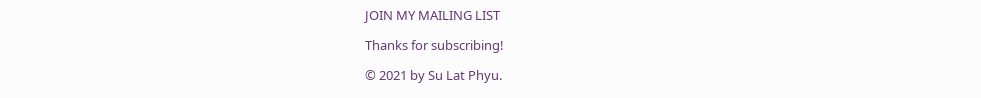JOIN MY MAILING LIST

Thanks for subscribing!

© 2021 by Su Lat Phyu.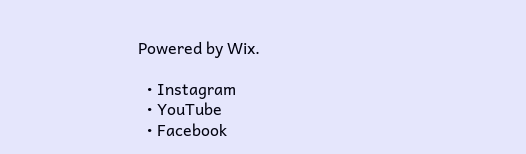Powered by Wix.

  • Instagram
  • YouTube
  • Facebook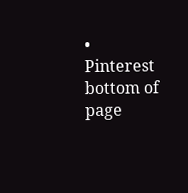• Pinterest
bottom of page